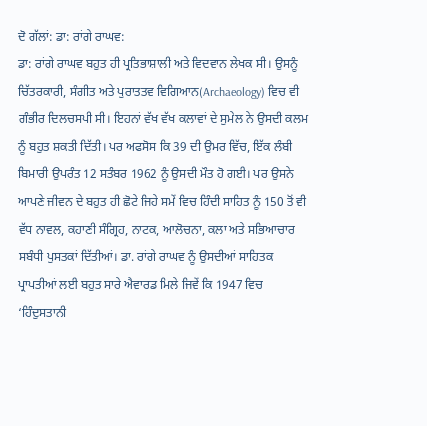ਦੋ ਗੱਲਾਂ: ਡਾ: ਰਾਂਗੇ ਰਾਘਵ:
ਡਾ: ਰਾਂਗੇ ਰਾਘਵ ਬਹੁਤ ਹੀ ਪ੍ਰਤਿਭਾਸ਼ਾਲੀ ਅਤੇ ਵਿਦਵਾਨ ਲੇਖਕ ਸੀ। ਉਸਨੂੰ ਚਿੱਤਰਕਾਰੀ, ਸੰਗੀਤ ਅਤੇ ਪੁਰਾਤਤਵ ਵਿਗਿਆਨ(Archaeology) ਵਿਚ ਵੀ ਗੰਭੀਰ ਦਿਲਚਸਪੀ ਸੀ। ਇਹਨਾਂ ਵੱਖ ਵੱਖ ਕਲਾਵਾਂ ਦੇ ਸੁਮੇਲ ਨੇ ਉਸਦੀ ਕਲਮ ਨੂੰ ਬਹੁਤ ਸ਼ਕਤੀ ਦਿੱਤੀ। ਪਰ ਅਫਸੋਸ ਕਿ 39 ਦੀ ਉਮਰ ਵਿੱਚ, ਇੱਕ ਲੰਬੀ ਬਿਮਾਰੀ ਉਪਰੰਤ 12 ਸਤੰਬਰ 1962 ਨੂੰ ਉਸਦੀ ਮੌਤ ਹੋ ਗਈ। ਪਰ ਉਸਨੇ ਆਪਣੇ ਜੀਵਨ ਦੇ ਬਹੁਤ ਹੀ ਛੋਟੇ ਜਿਹੇ ਸਮੇਂ ਵਿਚ ਹਿੰਦੀ ਸਾਹਿਤ ਨੂੰ 150 ਤੋਂ ਵੀ ਵੱਧ ਨਾਵਲ, ਕਹਾਣੀ ਸੰਗ੍ਰਿਹ, ਨਾਟਕ, ਆਲੋਚਨਾ, ਕਲਾ ਅਤੇ ਸਭਿਆਚਾਰ ਸਬੰਧੀ ਪੁਸਤਕਾਂ ਦਿੱਤੀਆਂ। ਡਾ. ਰਾਂਗੇ ਰਾਘਵ ਨੂੰ ਉਸਦੀਆਂ ਸਾਹਿਤਕ ਪ੍ਰਾਪਤੀਆਂ ਲਈ ਬਹੁਤ ਸਾਰੇ ਐਵਾਰਡ ਮਿਲੇ ਜਿਵੇਂ ਕਿ 1947 ਵਿਚ ‘ਹਿੰਦੁਸਤਾਨੀ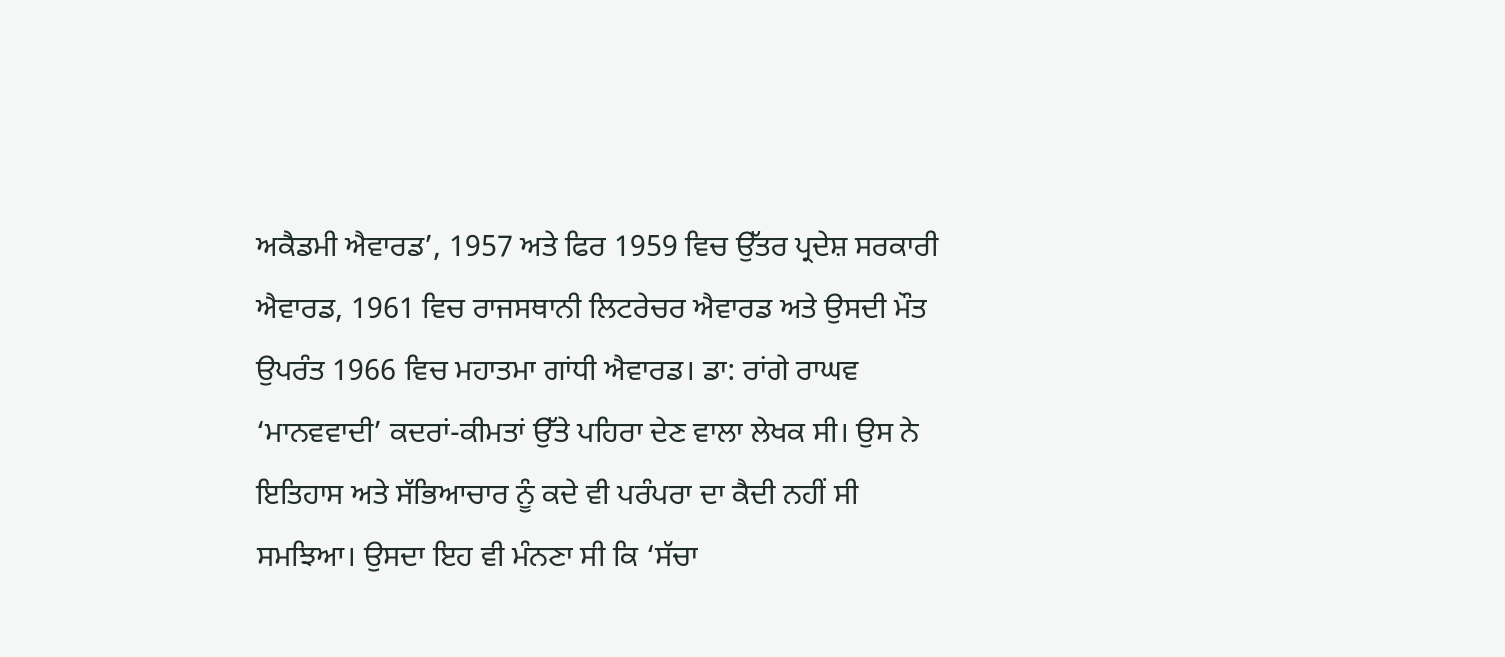ਅਕੈਡਮੀ ਐਵਾਰਡ’, 1957 ਅਤੇ ਫਿਰ 1959 ਵਿਚ ਉੱਤਰ ਪ੍ਰਦੇਸ਼ ਸਰਕਾਰੀ ਐਵਾਰਡ, 1961 ਵਿਚ ਰਾਜਸਥਾਨੀ ਲਿਟਰੇਚਰ ਐਵਾਰਡ ਅਤੇ ਉਸਦੀ ਮੌਤ ਉਪਰੰਤ 1966 ਵਿਚ ਮਹਾਤਮਾ ਗਾਂਧੀ ਐਵਾਰਡ। ਡਾ: ਰਾਂਗੇ ਰਾਘਵ ‘ਮਾਨਵਵਾਦੀ’ ਕਦਰਾਂ-ਕੀਮਤਾਂ ਉੱਤੇ ਪਹਿਰਾ ਦੇਣ ਵਾਲਾ ਲੇਖਕ ਸੀ। ਉਸ ਨੇ ਇਤਿਹਾਸ ਅਤੇ ਸੱਭਿਆਚਾਰ ਨੂੰ ਕਦੇ ਵੀ ਪਰੰਪਰਾ ਦਾ ਕੈਦੀ ਨਹੀਂ ਸੀ ਸਮਝਿਆ। ਉਸਦਾ ਇਹ ਵੀ ਮੰਨਣਾ ਸੀ ਕਿ ‘ਸੱਚਾ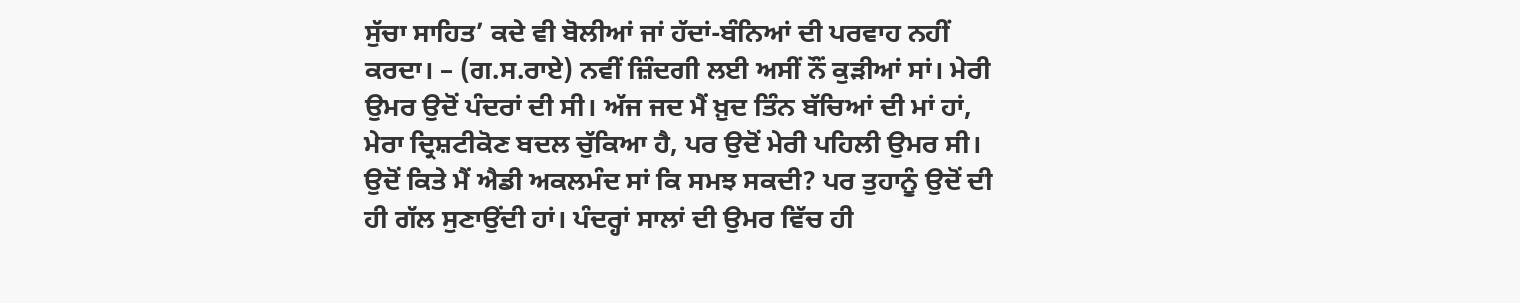ਸੁੱਚਾ ਸਾਹਿਤ’ ਕਦੇ ਵੀ ਬੋਲੀਆਂ ਜਾਂ ਹੱਦਾਂ-ਬੰਨਿਆਂ ਦੀ ਪਰਵਾਹ ਨਹੀਂ ਕਰਦਾ। – (ਗ.ਸ.ਰਾਏ) ਨਵੀਂ ਜ਼ਿੰਦਗੀ ਲਈ ਅਸੀਂ ਨੌਂ ਕੁੜੀਆਂ ਸਾਂ। ਮੇਰੀ ਉਮਰ ਉਦੋਂ ਪੰਦਰਾਂ ਦੀ ਸੀ। ਅੱਜ ਜਦ ਮੈਂ ਖ਼ੁਦ ਤਿੰਨ ਬੱਚਿਆਂ ਦੀ ਮਾਂ ਹਾਂ, ਮੇਰਾ ਦ੍ਰਿਸ਼ਟੀਕੋਣ ਬਦਲ ਚੁੱਕਿਆ ਹੈ, ਪਰ ਉਦੋਂ ਮੇਰੀ ਪਹਿਲੀ ਉਮਰ ਸੀ। ਉਦੋਂ ਕਿਤੇ ਮੈਂ ਐਡੀ ਅਕਲਮੰਦ ਸਾਂ ਕਿ ਸਮਝ ਸਕਦੀ? ਪਰ ਤੁਹਾਨੂੰ ਉਦੋਂ ਦੀ ਹੀ ਗੱਲ ਸੁਣਾਉਂਦੀ ਹਾਂ। ਪੰਦਰ੍ਹਾਂ ਸਾਲਾਂ ਦੀ ਉਮਰ ਵਿੱਚ ਹੀ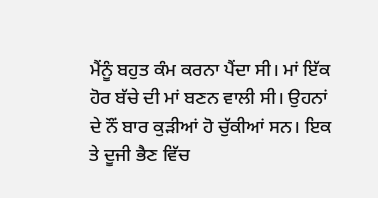ਮੈਂਨੂੰ ਬਹੁਤ ਕੰਮ ਕਰਨਾ ਪੈਂਦਾ ਸੀ। ਮਾਂ ਇੱਕ ਹੋਰ ਬੱਚੇ ਦੀ ਮਾਂ ਬਣਨ ਵਾਲੀ ਸੀ। ਉਹਨਾਂ ਦੇ ਨੌਂ ਬਾਰ ਕੁੜੀਆਂ ਹੋ ਚੁੱਕੀਆਂ ਸਨ। ਇਕ ਤੇ ਦੂਜੀ ਭੈਣ ਵਿੱਚ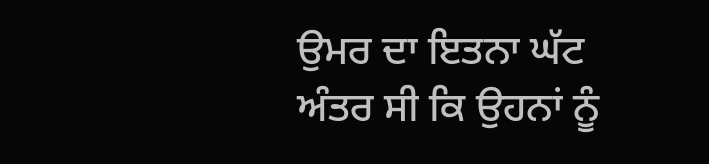ਉਮਰ ਦਾ ਇਤਨਾ ਘੱਟ ਅੰਤਰ ਸੀ ਕਿ ਉਹਨਾਂ ਨੂੰ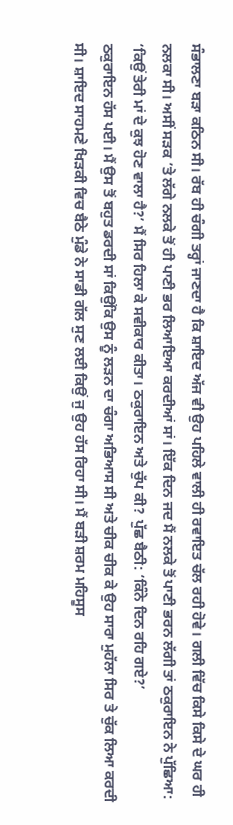ਸੰਭਾਲਣਾ ਬੜਾ ਕਠਿਨ ਸੀ। ਰੱਬ ਹੀ ਚੰਗੀ ਤਰ੍ਹਾਂ ਜਾਣਦਾ ਹੈ ਕਿ ਸ਼ਾਇਦ ਅੱਜ ਵੀ ਉਹ ਪਹਿਲੇ ਵਾਲੀ ਹੀ ਰਵਾਇਤ ਚੱਲ ਰਹੀ ਹੋਵੇ। ਗਲੀ ਵਿੱਚ ਕਿਸੇ ਕਿਸੇ ਦੇ ਘਰ ਹੀ ਨਲਕਾ ਸੀ। ਅਸੀਂ ਸੜਕ ’ਤੇ ਲੱਗੇ ਨਲਕੇ ਤੋਂ ਹੀ ਪਾਣੀ ਭਰ ਲਿਆਇਆ ਕਰਦੀਆਂ ਸਾਂ। ਇੱਕ ਦਿਨ ਜਦ ਮੈਂ ਨਲਕੇ ਤੋਂ ਪਾਣੀ ਭਰਨ ਲੱਗੀ ਤਾਂ ਠਕੁਰਾਇਨ ਨੇ ਪੁੱਛਿਆ: ‘ਕਿਉਂ ਤੇਰੀ ਮਾਂ ਦੇ ਕੁਝ ਹੋਣ ਵਾਲਾ ਹੈ?’ ਮੈਂ ਸਿਰ ਹਿਲਾ ਕੇ ਸਵੀਕਾਰ ਕੀਤਾ। ਠਕੁਰਾਇਨ ਅਤੇ ਚੁੱਪ ਕੀ? ਪੁੱਛ ਬੈਠੀ: ‘ਕਿੰਨੇ ਦਿਨ ਰਹਿ ਗਏ?’
ਠਕੁਰਾਇਨ ਹੱਸ ਪਈ। ਮੈਂ ਉਸ ਤੋਂ ਬਹੁਤ ਡਰਦੀ ਸਾਂ ਕਿਉਂਕਿ ਉਸ ਨੂੰ ਲੜਨ ਦਾ ਚੰਗਾ ਅਭਿਆਸ ਸੀ ਅਤੇ ਚੀਕ ਚੀਕ ਕੇ ਉਹ ਸਾਰਾ ਮੁਹੱਲਾ ਸਿਰ ਤੇ ਚੁੱਕ ਲਿਆ ਕਰਦੀ ਸੀ। ਸ਼ਾਇਦ ਸਾਹਮਣੇ ਖਿੜਕੀ ਵਿਚ ਬੈਠੇ ਮੁੰਡੇ ਨੇ ਸਾਡੀ ਗੱਲ ਸੁਣ ਲਈ ਕਿਉਂ ਜੁ ਉਹ ਹੱਸ ਰਿਹਾ ਸੀ। ਮੈਂ ਬੜੀ ਸ਼ਰਮ ਮਹਿਸੂਸ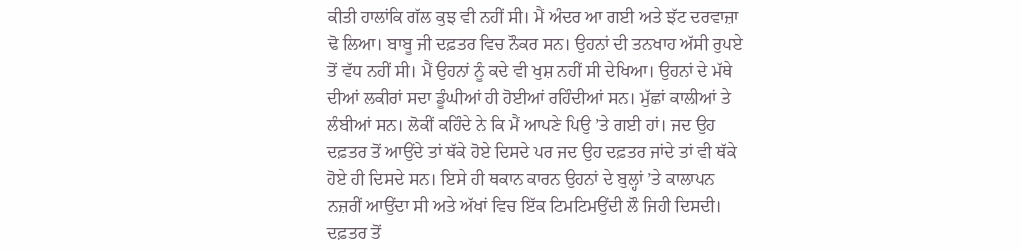ਕੀਤੀ ਹਾਲਾਂਕਿ ਗੱਲ ਕੁਝ ਵੀ ਨਹੀਂ ਸੀ। ਮੈਂ ਅੰਦਰ ਆ ਗਈ ਅਤੇ ਝੱਟ ਦਰਵਾਜ਼ਾ ਢੋ ਲਿਆ। ਬਾਬੂ ਜੀ ਦਫ਼ਤਰ ਵਿਚ ਨੌਕਰ ਸਨ। ਉਹਨਾਂ ਦੀ ਤਨਖਾਹ ਅੱਸੀ ਰੁਪਏ ਤੋਂ ਵੱਧ ਨਹੀਂ ਸੀ। ਮੈਂ ਉਹਨਾਂ ਨੂੰ ਕਦੇ ਵੀ ਖੁਸ਼ ਨਹੀਂ ਸੀ ਦੇਖਿਆ। ਉਹਨਾਂ ਦੇ ਮੱਥੇ ਦੀਆਂ ਲਕੀਰਾਂ ਸਦਾ ਡੂੰਘੀਆਂ ਹੀ ਹੋਈਆਂ ਰਹਿੰਦੀਆਂ ਸਨ। ਮੁੱਛਾਂ ਕਾਲੀਆਂ ਤੇ ਲੰਬੀਆਂ ਸਨ। ਲੋਕੀਂ ਕਹਿੰਦੇ ਨੇ ਕਿ ਮੈਂ ਆਪਣੇ ਪਿਉ ’ਤੇ ਗਈ ਹਾਂ। ਜਦ ਉਹ ਦਫ਼ਤਰ ਤੋਂ ਆਉਂਦੇ ਤਾਂ ਥੱਕੇ ਹੋਏ ਦਿਸਦੇ ਪਰ ਜਦ ਉਹ ਦਫ਼ਤਰ ਜਾਂਦੇ ਤਾਂ ਵੀ ਥੱਕੇ ਹੋਏ ਹੀ ਦਿਸਦੇ ਸਨ। ਇਸੇ ਹੀ ਥਕਾਨ ਕਾਰਨ ਉਹਨਾਂ ਦੇ ਬੁਲ੍ਹਾਂ ’ਤੇ ਕਾਲਾਪਨ ਨਜ਼ਰੀਂ ਆਉਂਦਾ ਸੀ ਅਤੇ ਅੱਖਾਂ ਵਿਚ ਇੱਕ ਟਿਮਟਿਮਉਂਦੀ ਲੌ ਜਿਹੀ ਦਿਸਦੀ। ਦਫ਼ਤਰ ਤੋਂ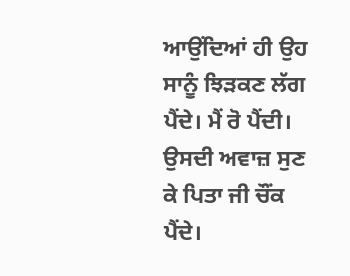ਆਉਂਦਿਆਂ ਹੀ ਉਹ ਸਾਨੂੰ ਝਿੜਕਣ ਲੱਗ ਪੈਂਦੇ। ਮੈਂ ਰੋ ਪੈਂਦੀ। ਉਸਦੀ ਅਵਾਜ਼ ਸੁਣ ਕੇ ਪਿਤਾ ਜੀ ਚੌਂਕ ਪੈਂਦੇ।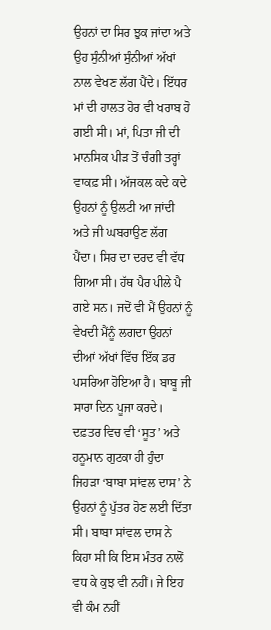ਉਹਨਾਂ ਦਾ ਸਿਰ ਝੁਕ ਜਾਂਦਾ ਅਤੇ ਉਹ ਸੁੰਨੀਆਂ ਸੁੰਨੀਆਂ ਅੱਖਾਂ ਨਾਲ ਵੇਖਣ ਲੱਗ ਪੈਂਦੇ। ਇੱਧਰ ਮਾਂ ਦੀ ਹਾਲਤ ਹੋਰ ਵੀ ਖਰਾਬ ਹੋ ਗਈ ਸੀ। ਮਾਂ, ਪਿਤਾ ਜੀ ਦੀ ਮਾਨਸਿਕ ਪੀੜ ਤੋਂ ਚੰਗੀ ਤਰ੍ਹਾਂ ਵਾਕਫ਼ ਸੀ। ਅੱਜਕਲ ਕਦੇ ਕਦੇ ਉਹਨਾਂ ਨੂੰ ਉਲਟੀ ਆ ਜਾਂਦੀ ਅਤੇ ਜੀ ਘਬਰਾਉਣ ਲੱਗ ਪੈਂਦਾ। ਸਿਰ ਦਾ ਦਰਦ ਵੀ ਵੱਧ ਗਿਆ ਸੀ। ਹੱਥ ਪੈਰ ਪੀਲੇ ਪੈ ਗਏ ਸਨ। ਜਦੋਂ ਵੀ ਮੈਂ ਉਹਨਾਂ ਨੂੰ ਵੇਖਦੀ ਮੈਂਨੂੰ ਲਗਦਾ ਉਹਨਾਂ ਦੀਆਂ ਅੱਖਾਂ ਵਿੱਚ ਇੱਕ ਡਰ ਪਸਰਿਆ ਹੋਇਆ ਹੈ। ਬਾਬੂ ਜੀ ਸਾਰਾ ਦਿਨ ਪੂਜਾ ਕਰਦੇ। ਦਫ਼ਤਰ ਵਿਚ ਵੀ ‘ਸੂਤ’ ਅਤੇ ਹਨੂਮਾਨ ਗੁਟਕਾ ਹੀ ਹੁੰਦਾ ਜਿਹੜਾ ‘ਬਾਬਾ ਸਾਂਵਲ ਦਾਸ’ ਨੇ ਉਹਨਾਂ ਨੂੰ ਪੁੱਤਰ ਹੋਣ ਲਈ ਦਿੱਤਾ ਸੀ। ਬਾਬਾ ਸਾਂਵਲ ਦਾਸ ਨੇ ਕਿਹਾ ਸੀ ਕਿ ਇਸ ਮੰਤਰ ਨਾਲੋਂ ਵਧ ਕੇ ਕੁਝ ਵੀ ਨਹੀਂ। ਜੇ ਇਹ ਵੀ ਕੰਮ ਨਹੀਂ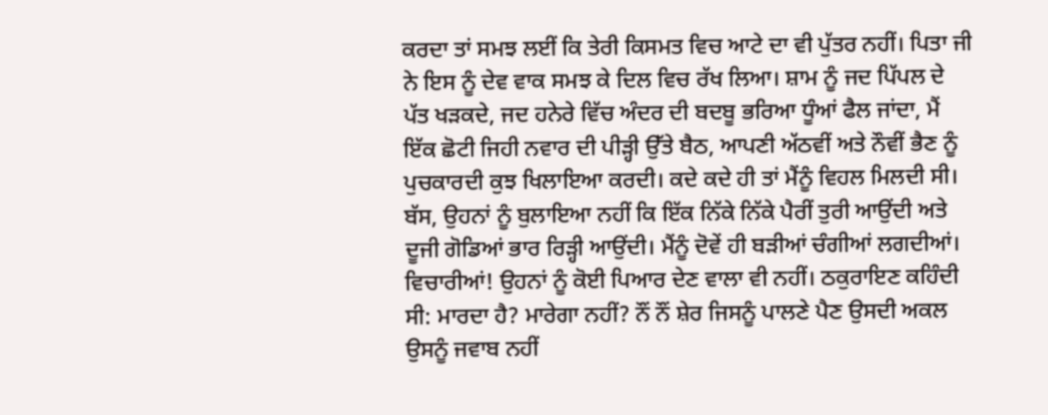ਕਰਦਾ ਤਾਂ ਸਮਝ ਲਈਂ ਕਿ ਤੇਰੀ ਕਿਸਮਤ ਵਿਚ ਆਟੇ ਦਾ ਵੀ ਪੁੱਤਰ ਨਹੀਂ। ਪਿਤਾ ਜੀ ਨੇ ਇਸ ਨੂੰ ਦੇਵ ਵਾਕ ਸਮਝ ਕੇ ਦਿਲ ਵਿਚ ਰੱਖ ਲਿਆ। ਸ਼ਾਮ ਨੂੰ ਜਦ ਪਿੱਪਲ ਦੇ ਪੱਤ ਖੜਕਦੇ, ਜਦ ਹਨੇਰੇ ਵਿੱਚ ਅੰਦਰ ਦੀ ਬਦਬੂ ਭਰਿਆ ਧੂੰਆਂ ਫੈਲ ਜਾਂਦਾ, ਮੈਂ ਇੱਕ ਛੋਟੀ ਜਿਹੀ ਨਵਾਰ ਦੀ ਪੀੜ੍ਹੀ ਉੱਤੇ ਬੈਠ, ਆਪਣੀ ਅੱਠਵੀਂ ਅਤੇ ਨੌਵੀਂ ਭੈਣ ਨੂੰ ਪੁਚਕਾਰਦੀ ਕੁਝ ਖਿਲਾਇਆ ਕਰਦੀ। ਕਦੇ ਕਦੇ ਹੀ ਤਾਂ ਮੈਂਨੂੰ ਵਿਹਲ ਮਿਲਦੀ ਸੀ। ਬੱਸ, ਉਹਨਾਂ ਨੂੰ ਬੁਲਾਇਆ ਨਹੀਂ ਕਿ ਇੱਕ ਨਿੱਕੇ ਨਿੱਕੇ ਪੈਰੀਂ ਤੁਰੀ ਆਉਂਦੀ ਅਤੇ ਦੂਜੀ ਗੋਡਿਆਂ ਭਾਰ ਰਿੜ੍ਹੀ ਆਉਂਦੀ। ਮੈਂਨੂੰ ਦੋਵੇਂ ਹੀ ਬੜੀਆਂ ਚੰਗੀਆਂ ਲਗਦੀਆਂ। ਵਿਚਾਰੀਆਂ! ਉਹਨਾਂ ਨੂੰ ਕੋਈ ਪਿਆਰ ਦੇਣ ਵਾਲਾ ਵੀ ਨਹੀਂ। ਠਕੁਰਾਇਣ ਕਹਿੰਦੀ ਸੀ: ਮਾਰਦਾ ਹੈ? ਮਾਰੇਗਾ ਨਹੀਂ? ਨੌਂ ਨੌਂ ਸ਼ੇਰ ਜਿਸਨੂੰ ਪਾਲਣੇ ਪੈਣ ਉਸਦੀ ਅਕਲ ਉਸਨੂੰ ਜਵਾਬ ਨਹੀਂ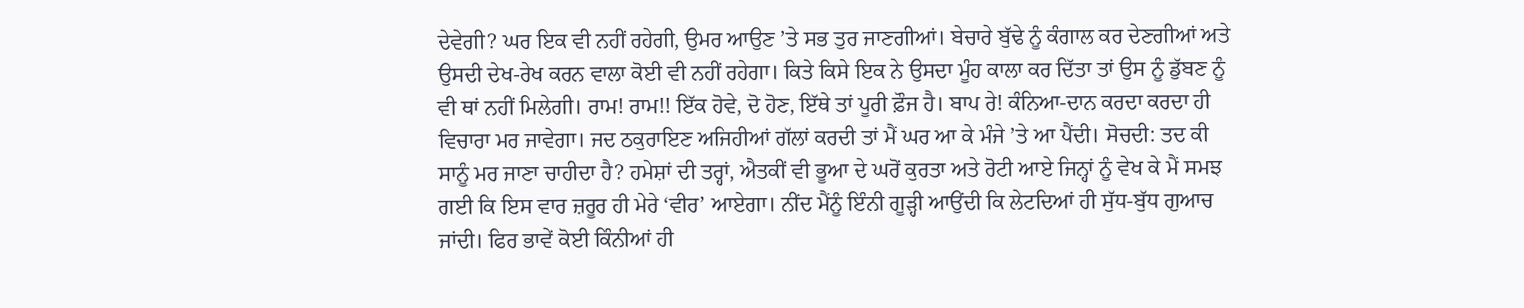ਦੇਵੇਗੀ? ਘਰ ਇਕ ਵੀ ਨਹੀਂ ਰਹੇਗੀ, ਉਮਰ ਆਉਣ ’ਤੇ ਸਭ ਤੁਰ ਜਾਣਗੀਆਂ। ਬੇਚਾਰੇ ਬੁੱਢੇ ਨੂੰ ਕੰਗਾਲ ਕਰ ਦੇਣਗੀਆਂ ਅਤੇ ਉਸਦੀ ਦੇਖ-ਰੇਖ ਕਰਨ ਵਾਲਾ ਕੋਈ ਵੀ ਨਹੀਂ ਰਹੇਗਾ। ਕਿਤੇ ਕਿਸੇ ਇਕ ਨੇ ਉਸਦਾ ਮੂੰਹ ਕਾਲਾ ਕਰ ਦਿੱਤਾ ਤਾਂ ਉਸ ਨੂੰ ਡੁੱਬਣ ਨੂੰ ਵੀ ਥਾਂ ਨਹੀਂ ਮਿਲੇਗੀ। ਰਾਮ! ਰਾਮ!! ਇੱਕ ਹੋਵੇ, ਦੋ ਹੋਣ, ਇੱਥੇ ਤਾਂ ਪੂਰੀ ਫ਼ੌਜ ਹੈ। ਬਾਪ ਰੇ! ਕੰਨਿਆ-ਦਾਨ ਕਰਦਾ ਕਰਦਾ ਹੀ ਵਿਚਾਰਾ ਮਰ ਜਾਵੇਗਾ। ਜਦ ਠਕੁਰਾਇਣ ਅਜਿਹੀਆਂ ਗੱਲਾਂ ਕਰਦੀ ਤਾਂ ਮੈਂ ਘਰ ਆ ਕੇ ਮੰਜੇ ’ਤੇ ਆ ਪੈਂਦੀ। ਸੋਚਦੀ: ਤਦ ਕੀ ਸਾਨੂੰ ਮਰ ਜਾਣਾ ਚਾਹੀਦਾ ਹੈ? ਹਮੇਸ਼ਾਂ ਦੀ ਤਰ੍ਹਾਂ, ਐਤਕੀਂ ਵੀ ਭੂਆ ਦੇ ਘਰੋਂ ਕੁਰਤਾ ਅਤੇ ਰੋਟੀ ਆਏ ਜਿਨ੍ਹਾਂ ਨੂੰ ਵੇਖ ਕੇ ਮੈਂ ਸਮਝ ਗਈ ਕਿ ਇਸ ਵਾਰ ਜ਼ਰੂਰ ਹੀ ਮੇਰੇ ‘ਵੀਰ’ ਆਏਗਾ। ਨੀਂਦ ਮੈਂਨੂੰ ਇੰਨੀ ਗੂੜ੍ਹੀ ਆਉਂਦੀ ਕਿ ਲੇਟਦਿਆਂ ਹੀ ਸੁੱਧ-ਬੁੱਧ ਗੁਆਚ ਜਾਂਦੀ। ਫਿਰ ਭਾਵੇਂ ਕੋਈ ਕਿੰਨੀਆਂ ਹੀ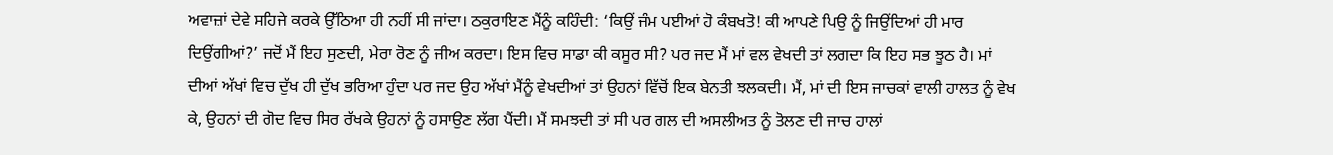ਅਵਾਜ਼ਾਂ ਦੇਵੇ ਸਹਿਜੇ ਕਰਕੇ ਉੱਠਿਆ ਹੀ ਨਹੀਂ ਸੀ ਜਾਂਦਾ। ਠਕੁਰਾਇਣ ਮੈਂਨੂੰ ਕਹਿੰਦੀ: ‘ਕਿਉਂ ਜੰਮ ਪਈਆਂ ਹੋ ਕੰਬਖਤੋ! ਕੀ ਆਪਣੇ ਪਿਉ ਨੂੰ ਜਿਉਂਦਿਆਂ ਹੀ ਮਾਰ ਦਿਉਂਗੀਆਂ?’ ਜਦੋਂ ਮੈਂ ਇਹ ਸੁਣਦੀ, ਮੇਰਾ ਰੋਣ ਨੂੰ ਜੀਅ ਕਰਦਾ। ਇਸ ਵਿਚ ਸਾਡਾ ਕੀ ਕਸੂਰ ਸੀ? ਪਰ ਜਦ ਮੈਂ ਮਾਂ ਵਲ ਵੇਖਦੀ ਤਾਂ ਲਗਦਾ ਕਿ ਇਹ ਸਭ ਝੂਠ ਹੈ। ਮਾਂ ਦੀਆਂ ਅੱਖਾਂ ਵਿਚ ਦੁੱਖ ਹੀ ਦੁੱਖ ਭਰਿਆ ਹੁੰਦਾ ਪਰ ਜਦ ਉਹ ਅੱਖਾਂ ਮੈਂਨੂੰ ਵੇਖਦੀਆਂ ਤਾਂ ਉਹਨਾਂ ਵਿੱਚੋਂ ਇਕ ਬੇਨਤੀ ਝਲਕਦੀ। ਮੈਂ, ਮਾਂ ਦੀ ਇਸ ਜਾਚਕਾਂ ਵਾਲੀ ਹਾਲਤ ਨੂੰ ਵੇਖ ਕੇ, ਉਹਨਾਂ ਦੀ ਗੋਦ ਵਿਚ ਸਿਰ ਰੱਖਕੇ ਉਹਨਾਂ ਨੂੰ ਹਸਾਉਣ ਲੱਗ ਪੈਂਦੀ। ਮੈਂ ਸਮਝਦੀ ਤਾਂ ਸੀ ਪਰ ਗਲ ਦੀ ਅਸਲੀਅਤ ਨੂੰ ਤੋਲਣ ਦੀ ਜਾਚ ਹਾਲਾਂ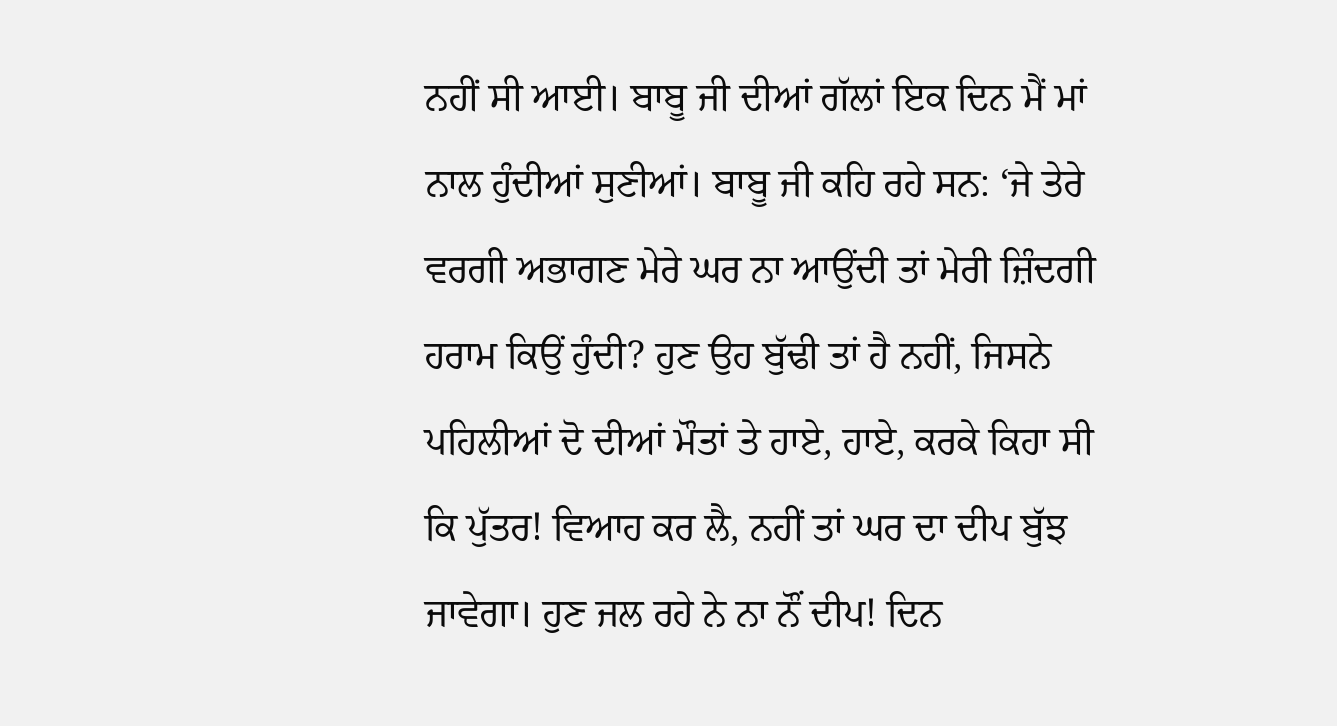ਨਹੀਂ ਸੀ ਆਈ। ਬਾਬੂ ਜੀ ਦੀਆਂ ਗੱਲਾਂ ਇਕ ਦਿਨ ਮੈਂ ਮਾਂ ਨਾਲ ਹੁੰਦੀਆਂ ਸੁਣੀਆਂ। ਬਾਬੂ ਜੀ ਕਹਿ ਰਹੇ ਸਨ: ‘ਜੇ ਤੇਰੇ ਵਰਗੀ ਅਭਾਗਣ ਮੇਰੇ ਘਰ ਨਾ ਆਉਂਦੀ ਤਾਂ ਮੇਰੀ ਜ਼ਿੰਦਗੀ ਹਰਾਮ ਕਿਉਂ ਹੁੰਦੀ? ਹੁਣ ਉਹ ਬੁੱਢੀ ਤਾਂ ਹੈ ਨਹੀਂ, ਜਿਸਨੇ ਪਹਿਲੀਆਂ ਦੋ ਦੀਆਂ ਮੌਤਾਂ ਤੇ ਹਾਏ, ਹਾਏ, ਕਰਕੇ ਕਿਹਾ ਸੀ ਕਿ ਪੁੱਤਰ! ਵਿਆਹ ਕਰ ਲੈ, ਨਹੀਂ ਤਾਂ ਘਰ ਦਾ ਦੀਪ ਬੁੱਝ ਜਾਵੇਗਾ। ਹੁਣ ਜਲ ਰਹੇ ਨੇ ਨਾ ਨੌਂ ਦੀਪ! ਦਿਨ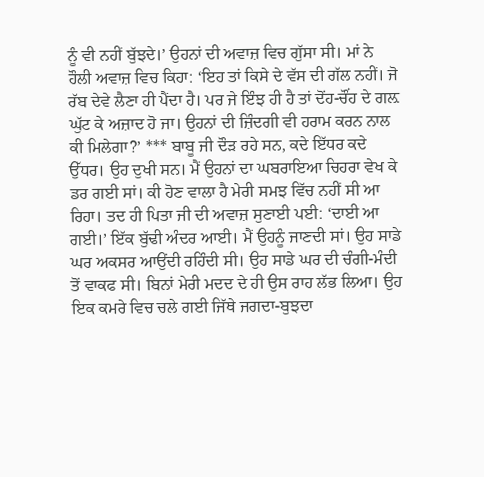ਨੂੰ ਵੀ ਨਹੀਂ ਬੁੱਝਦੇ।’ ਉਹਨਾਂ ਦੀ ਅਵਾਜ਼ ਵਿਚ ਗੁੱਸਾ ਸੀ। ਮਾਂ ਨੇ ਹੌਲੀ ਅਵਾਜ਼ ਵਿਚ ਕਿਹਾ: ‘ਇਹ ਤਾਂ ਕਿਸੇ ਦੇ ਵੱਸ ਦੀ ਗੱਲ ਨਹੀਂ। ਜੋ ਰੱਬ ਦੇਵੇ ਲੈਣਾ ਹੀ ਪੈਂਦਾ ਹੈ। ਪਰ ਜੇ ਇੰਝ ਹੀ ਹੈ ਤਾਂ ਦੋਂਹ-ਚੌਂਹ ਦੇ ਗਲ਼ ਘੁੱਟ ਕੇ ਅਜ਼ਾਦ ਹੋ ਜਾ। ਉਹਨਾਂ ਦੀ ਜ਼ਿੰਦਗੀ ਵੀ ਹਰਾਮ ਕਰਨ ਨਾਲ ਕੀ ਮਿਲੇਗਾ?’ *** ਬਾਬੂ ਜੀ ਦੌੜ ਰਹੇ ਸਨ, ਕਦੇ ਇੱਧਰ ਕਦੇ ਉੱਧਰ। ਉਹ ਦੁਖੀ ਸਨ। ਮੈਂ ਉਹਨਾਂ ਦਾ ਘਬਰਾਇਆ ਚਿਹਰਾ ਵੇਖ ਕੇ ਡਰ ਗਈ ਸਾਂ। ਕੀ ਹੋਣ ਵਾਲਾ ਹੈ ਮੇਰੀ ਸਮਝ ਵਿੱਚ ਨਹੀਂ ਸੀ ਆ ਰਿਹਾ। ਤਦ ਹੀ ਪਿਤਾ ਜੀ ਦੀ ਅਵਾਜ਼ ਸੁਣਾਈ ਪਈ: ‘ਦਾਈ ਆ ਗਈ।’ ਇੱਕ ਬੁੱਢੀ ਅੰਦਰ ਆਈ। ਮੈਂ ਉਹਨੂੰ ਜਾਣਦੀ ਸਾਂ। ਉਹ ਸਾਡੇ ਘਰ ਅਕਸਰ ਆਉਂਦੀ ਰਹਿੰਦੀ ਸੀ। ਉਹ ਸਾਡੇ ਘਰ ਦੀ ਚੰਗੀ-ਮੰਦੀ ਤੋਂ ਵਾਕਫ ਸੀ। ਬਿਨਾਂ ਮੇਰੀ ਮਦਦ ਦੇ ਹੀ ਉਸ ਰਾਹ ਲੱਭ ਲਿਆ। ਉਹ ਇਕ ਕਮਰੇ ਵਿਚ ਚਲੇ ਗਈ ਜਿੱਥੇ ਜਗਦਾ-ਬੁਝਦਾ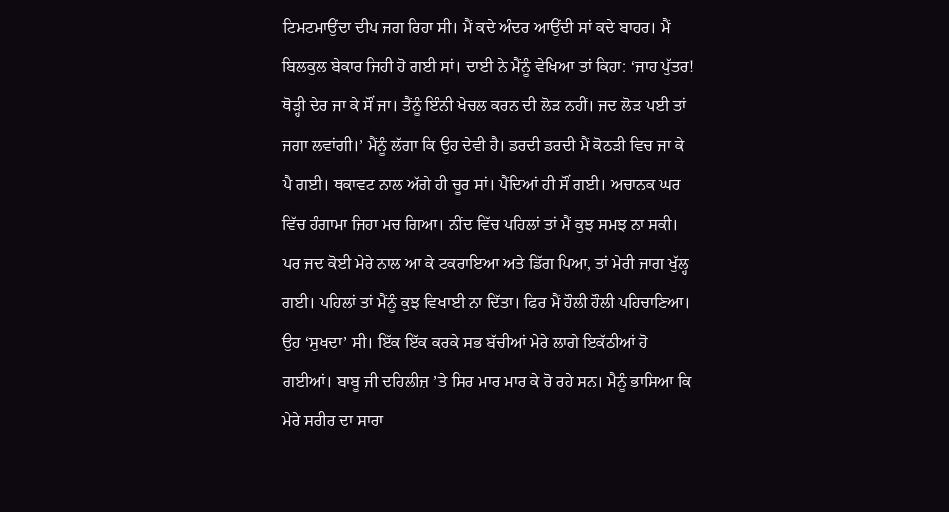ਟਿਮਟਮਾਉਂਦਾ ਦੀਪ ਜਗ ਰਿਹਾ ਸੀ। ਮੈਂ ਕਦੇ ਅੰਦਰ ਆਉਂਦੀ ਸਾਂ ਕਦੇ ਬਾਹਰ। ਮੈਂ ਬਿਲਕੁਲ ਬੇਕਾਰ ਜਿਹੀ ਹੋ ਗਈ ਸਾਂ। ਦਾਈ ਨੇ ਮੈਂਨੂੰ ਵੇਖਿਆ ਤਾਂ ਕਿਹਾ: ‘ਜਾਹ ਪੁੱਤਰ! ਥੋੜ੍ਹੀ ਦੇਰ ਜਾ ਕੇ ਸੌਂ ਜਾ। ਤੈਂਨੂੰ ਇੰਨੀ ਖੇਚਲ ਕਰਨ ਦੀ ਲੋੜ ਨਹੀਂ। ਜਦ ਲੋੜ ਪਈ ਤਾਂ ਜਗਾ ਲਵਾਂਗੀ।’ ਮੈਂਨੂੰ ਲੱਗਾ ਕਿ ਉਹ ਦੇਵੀ ਹੈ। ਡਰਦੀ ਡਰਦੀ ਮੈਂ ਕੋਠੜੀ ਵਿਚ ਜਾ ਕੇ ਪੈ ਗਈ। ਥਕਾਵਟ ਨਾਲ ਅੱਗੇ ਹੀ ਚੂਰ ਸਾਂ। ਪੈਂਦਿਆਂ ਹੀ ਸੌਂ ਗਈ। ਅਚਾਨਕ ਘਰ ਵਿੱਚ ਹੰਗਾਮਾ ਜਿਹਾ ਮਚ ਗਿਆ। ਨੀਂਦ ਵਿੱਚ ਪਹਿਲਾਂ ਤਾਂ ਮੈਂ ਕੁਝ ਸਮਝ ਨਾ ਸਕੀ। ਪਰ ਜਦ ਕੋਈ ਮੇਰੇ ਨਾਲ ਆ ਕੇ ਟਕਰਾਇਆ ਅਤੇ ਡਿੱਗ ਪਿਆ, ਤਾਂ ਮੇਰੀ ਜਾਗ ਖੁੱਲ੍ਹ ਗਈ। ਪਹਿਲਾਂ ਤਾਂ ਮੈਂਨੂੰ ਕੁਝ ਵਿਖਾਈ ਨਾ ਦਿੱਤਾ। ਫਿਰ ਮੈਂ ਹੌਲੀ ਹੌਲੀ ਪਹਿਚਾਣਿਆ। ਉਹ ‘ਸੁਖਦਾ’ ਸੀ। ਇੱਕ ਇੱਕ ਕਰਕੇ ਸਭ ਬੱਚੀਆਂ ਮੇਰੇ ਲਾਗੇ ਇਕੱਠੀਆਂ ਹੋ ਗਈਆਂ। ਬਾਬੂ ਜੀ ਦਹਿਲੀਜ਼ ’ਤੇ ਸਿਰ ਮਾਰ ਮਾਰ ਕੇ ਰੋ ਰਹੇ ਸਨ। ਮੈਨੂੰ ਭਾਸਿਆ ਕਿ ਮੇਰੇ ਸਰੀਰ ਦਾ ਸਾਰਾ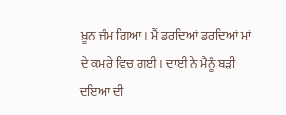ਖ਼ੂਨ ਜੰਮ ਗਿਆ। ਮੈਂ ਡਰਦਿਆਂ ਡਰਦਿਆਂ ਮਾਂ ਦੇ ਕਮਰੇ ਵਿਚ ਗਈ। ਦਾਈ ਨੇ ਮੈਨੂੰ ਬੜੀ ਦਇਆ ਦੀ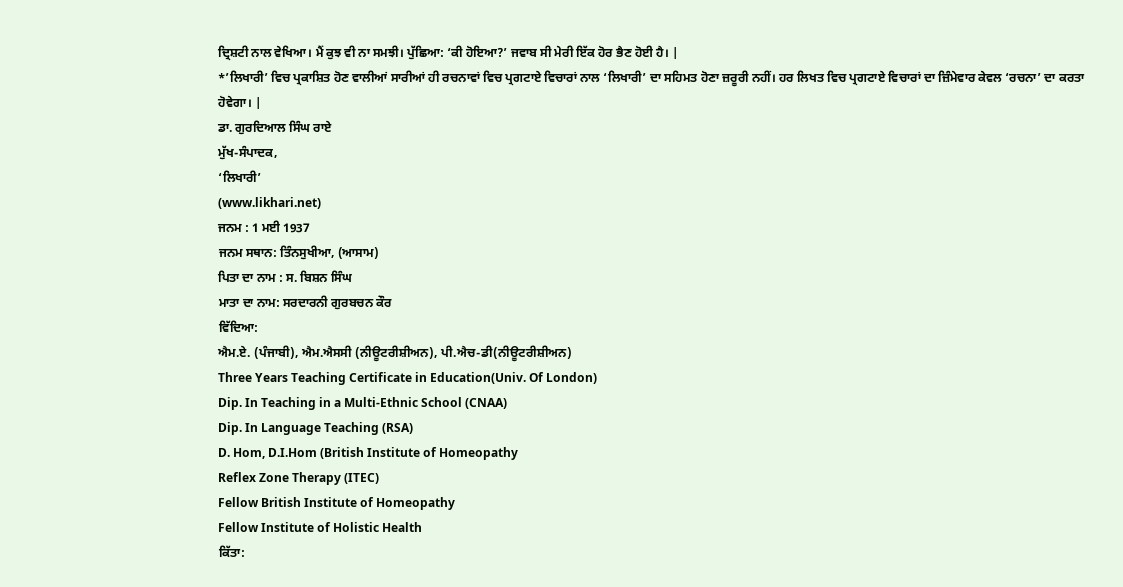ਦ੍ਰਿਸ਼ਟੀ ਨਾਲ ਵੇਖਿਆ। ਮੈਂ ਕੁਝ ਵੀ ਨਾ ਸਮਝੀ। ਪੁੱਛਿਆ: ‘ਕੀ ਹੋਇਆ?’ ਜਵਾਬ ਸੀ ਮੇਰੀ ਇੱਕ ਹੋਰ ਭੈਣ ਹੋਈ ਹੈ। |
*’ਲਿਖਾਰੀ’ ਵਿਚ ਪ੍ਰਕਾਸ਼ਿਤ ਹੋਣ ਵਾਲੀਆਂ ਸਾਰੀਆਂ ਹੀ ਰਚਨਾਵਾਂ ਵਿਚ ਪ੍ਰਗਟਾਏ ਵਿਚਾਰਾਂ ਨਾਲ ‘ਲਿਖਾਰੀ’ ਦਾ ਸਹਿਮਤ ਹੋਣਾ ਜ਼ਰੂਰੀ ਨਹੀਂ। ਹਰ ਲਿਖਤ ਵਿਚ ਪ੍ਰਗਟਾਏ ਵਿਚਾਰਾਂ ਦਾ ਜ਼ਿੰਮੇਵਾਰ ਕੇਵਲ ‘ਰਚਨਾ’ ਦਾ ਕਰਤਾ ਹੋਵੇਗਾ। |
ਡਾ. ਗੁਰਦਿਆਲ ਸਿੰਘ ਰਾਏ
ਮੁੱਖ-ਸੰਪਾਦਕ,
‘ਲਿਖਾਰੀ’
(www.likhari.net)
ਜਨਮ : 1 ਮਈ 1937
ਜਨਮ ਸਥਾਨ: ਤਿੰਨਸੁਖੀਆ, (ਆਸਾਮ)
ਪਿਤਾ ਦਾ ਨਾਮ : ਸ. ਬਿਸ਼ਨ ਸਿੰਘ
ਮਾਤਾ ਦਾ ਨਾਮ: ਸਰਦਾਰਨੀ ਗੁਰਬਚਨ ਕੌਰ
ਵਿੱਦਿਆ:
ਐਮ.ਏ. (ਪੰਜਾਬੀ), ਐਮ.ਐਸਸੀ (ਨੀਊਟਰੀਸ਼ੀਅਨ), ਪੀ.ਐਚ-ਡੀ(ਨੀਊਟਰੀਸ਼ੀਅਨ)
Three Years Teaching Certificate in Education(Univ. Of London)
Dip. In Teaching in a Multi-Ethnic School (CNAA)
Dip. In Language Teaching (RSA)
D. Hom, D.I.Hom (British Institute of Homeopathy
Reflex Zone Therapy (ITEC)
Fellow British Institute of Homeopathy
Fellow Institute of Holistic Health
ਕਿੱਤਾ: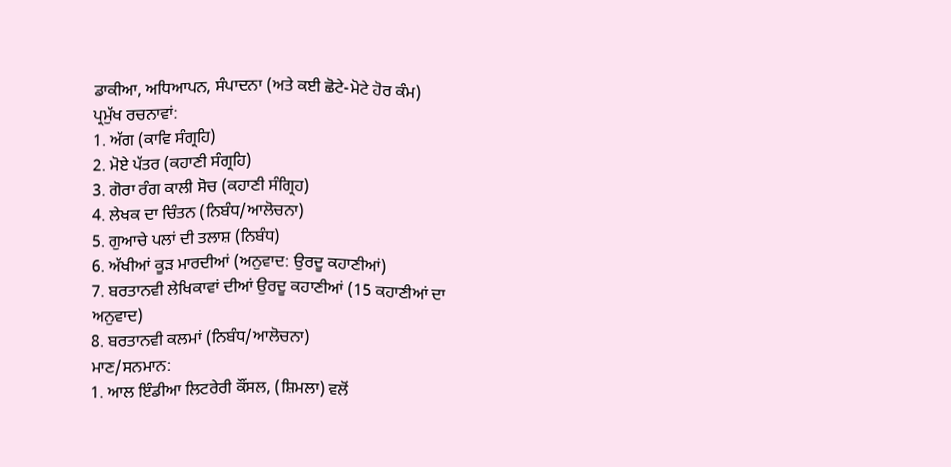ਡਾਕੀਆ, ਅਧਿਆਪਨ, ਸੰਪਾਦਨਾ (ਅਤੇ ਕਈ ਛੋਟੇ-ਮੋਟੇ ਹੋਰ ਕੰਮ)
ਪ੍ਰਮੁੱਖ ਰਚਨਾਵਾਂ:
1. ਅੱਗ (ਕਾਵਿ ਸੰਗ੍ਰਹਿ)
2. ਮੋਏ ਪੱਤਰ (ਕਹਾਣੀ ਸੰਗ੍ਰਹਿ)
3. ਗੋਰਾ ਰੰਗ ਕਾਲੀ ਸੋਚ (ਕਹਾਣੀ ਸੰਗ੍ਰਿਹ)
4. ਲੇਖਕ ਦਾ ਚਿੰਤਨ (ਨਿਬੰਧ/ਆਲੋਚਨਾ)
5. ਗੁਆਚੇ ਪਲਾਂ ਦੀ ਤਲਾਸ਼ (ਨਿਬੰਧ)
6. ਅੱਖੀਆਂ ਕੂੜ ਮਾਰਦੀਆਂ (ਅਨੁਵਾਦ: ਉਰਦੂ ਕਹਾਣੀਆਂ)
7. ਬਰਤਾਨਵੀ ਲੇਖਿਕਾਵਾਂ ਦੀਆਂ ਉਰਦੂ ਕਹਾਣੀਆਂ (15 ਕਹਾਣੀਆਂ ਦਾ ਅਨੁਵਾਦ)
8. ਬਰਤਾਨਵੀ ਕਲਮਾਂ (ਨਿਬੰਧ/ਆਲੋਚਨਾ)
ਮਾਣ/ਸਨਮਾਨ:
1. ਆਲ ਇੰਡੀਆ ਲਿਟਰੇਰੀ ਕੌਂਸਲ, (ਸ਼ਿਮਲਾ) ਵਲੋਂ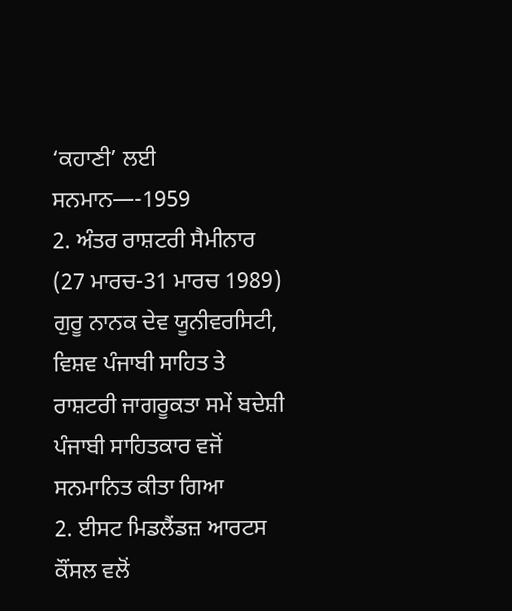‘ਕਹਾਣੀ’ ਲਈ ਸਨਮਾਨ—-1959
2. ਅੰਤਰ ਰਾਸ਼ਟਰੀ ਸੈਮੀਨਾਰ (27 ਮਾਰਚ-31 ਮਾਰਚ 1989) ਗੁਰੂ ਨਾਨਕ ਦੇਵ ਯੂਨੀਵਰਸਿਟੀ, ਵਿਸ਼ਵ ਪੰਜਾਬੀ ਸਾਹਿਤ ਤੇ ਰਾਸ਼ਟਰੀ ਜਾਗਰੂਕਤਾ ਸਮੇਂ ਬਦੇਸ਼ੀ ਪੰਜਾਬੀ ਸਾਹਿਤਕਾਰ ਵਜੋਂ ਸਨਮਾਨਿਤ ਕੀਤਾ ਗਿਆ
2. ਈਸਟ ਮਿਡਲੈਂਡਜ਼ ਆਰਟਸ ਕੌਂਸਲ ਵਲੋਂ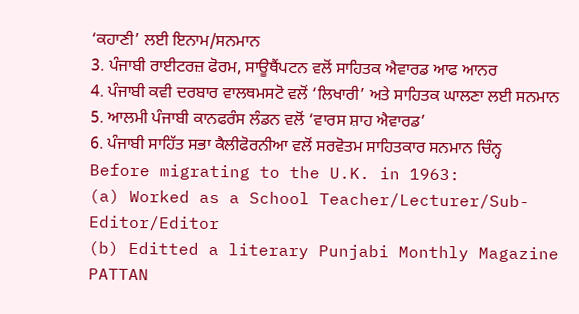‘ਕਹਾਣੀ’ ਲਈ ਇਨਾਮ/ਸਨਮਾਨ
3. ਪੰਜਾਬੀ ਰਾਈਟਰਜ਼ ਫੋਰਮ, ਸਾਊਥੈਂਪਟਨ ਵਲੋਂ ਸਾਹਿਤਕ ਐਵਾਰਡ ਆਫ ਆਨਰ
4. ਪੰਜਾਬੀ ਕਵੀ ਦਰਬਾਰ ਵਾਲਥਮਸਟੋ ਵਲੋਂ ‘ਲਿਖਾਰੀ’ ਅਤੇ ਸਾਹਿਤਕ ਘਾਲਣਾ ਲਈ ਸਨਮਾਨ
5. ਆਲਮੀ ਪੰਜਾਬੀ ਕਾਨਫਰੰਸ ਲੰਡਨ ਵਲੋਂ ‘ਵਾਰਸ ਸ਼ਾਹ ਐਵਾਰਡ’
6. ਪੰਜਾਬੀ ਸਾਹਿੱਤ ਸਭਾ ਕੈਲੀਫੋਰਨੀਆ ਵਲੋਂ ਸਰਵੋਤਮ ਸਾਹਿਤਕਾਰ ਸਨਮਾਨ ਚਿੰਨ੍ਹ
Before migrating to the U.K. in 1963:
(a) Worked as a School Teacher/Lecturer/Sub-Editor/Editor
(b) Editted a literary Punjabi Monthly Magazine PATTAN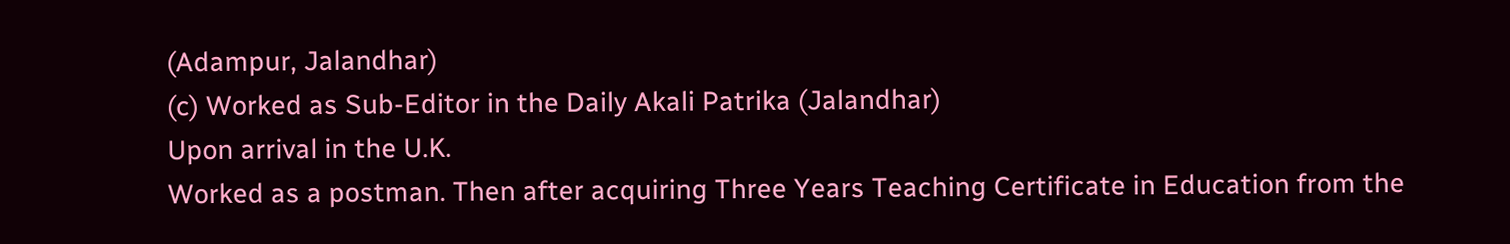(Adampur, Jalandhar)
(c) Worked as Sub-Editor in the Daily Akali Patrika (Jalandhar)
Upon arrival in the U.K.
Worked as a postman. Then after acquiring Three Years Teaching Certificate in Education from the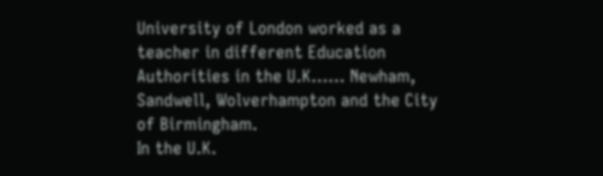University of London worked as a teacher in different Education Authorities in the U.K…… Newham, Sandwell, Wolverhampton and the City of Birmingham.
In the U.K.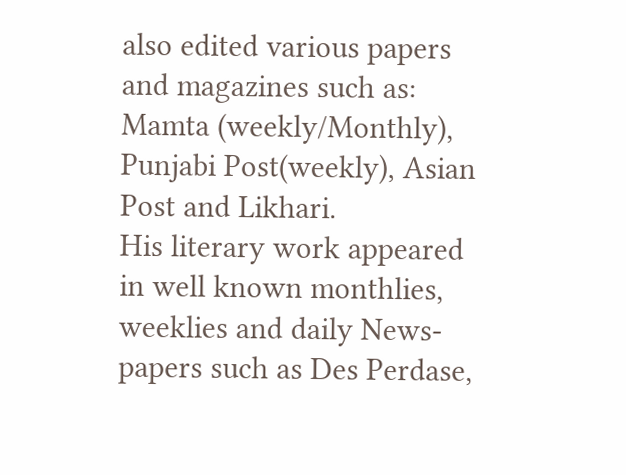also edited various papers and magazines such as: Mamta (weekly/Monthly), Punjabi Post(weekly), Asian Post and Likhari.
His literary work appeared in well known monthlies, weeklies and daily News-papers such as Des Perdase,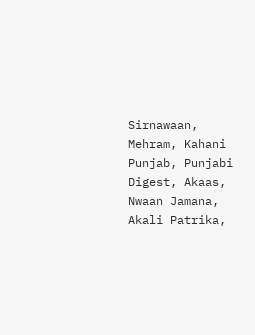Sirnawaan, Mehram, Kahani Punjab, Punjabi Digest, Akaas, Nwaan Jamana, Akali Patrika,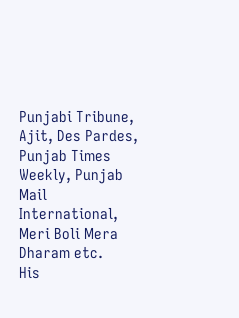Punjabi Tribune, Ajit, Des Pardes, Punjab Times Weekly, Punjab Mail International, Meri Boli Mera Dharam etc.
His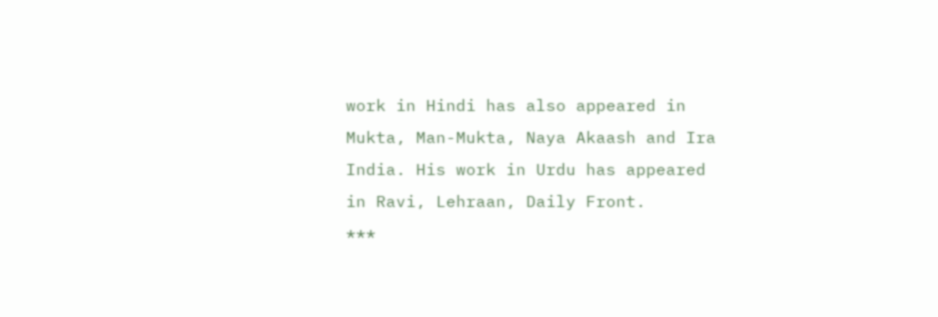work in Hindi has also appeared in Mukta, Man-Mukta, Naya Akaash and Ira India. His work in Urdu has appeared in Ravi, Lehraan, Daily Front.
***